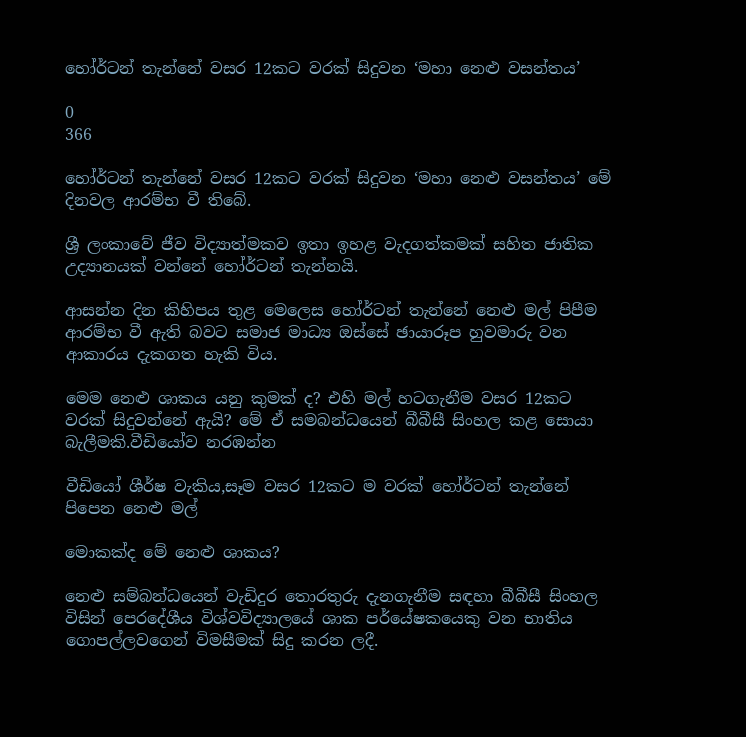හෝර්ටන් තැන්නේ වසර 12කට වරක් සිදුවන ‘මහා නෙළු වසන්තය’

0
366

හෝර්ටන් තැන්නේ වසර 12කට වරක් සිදුවන ‘මහා නෙළු වසන්තය’ මේ දිනවල ආරම්භ වී තිබේ.

ශ්‍රී ලංකාවේ ජීව විද්‍යාත්මකව ඉතා ඉහළ වැදගත්කමක් සහිත ජාතික උද්‍යානයක් වන්නේ හෝර්ටන් තැන්නයි.

ආසන්න දින කිහිපය තුළ මෙලෙස හෝර්ටන් තැන්නේ නෙළු මල් පිපීම ආරම්භ වී ඇති බවට සමාජ මාධ්‍ය ඔස්සේ ඡායාරූප හුවමාරු වන ආකාරය දැකගත හැකි විය.

මෙම නෙළු ශාකය යනු කුමක් ද? එහි මල් හටගැනීම වසර 12කට වරක් සිදුවන්නේ ඇයි? මේ ඒ සමබන්ධයෙන් බීබීසී සිංහල කළ සොයා බැලීමකි.වීඩියෝව නරඹන්න

වීඩියෝ ශීර්ෂ වැකිය,සෑම වසර 12කට ම වරක් හෝර්ටන් තැන්නේ පිපෙන නෙළු මල්

මොකක්ද මේ නෙළු ශාකය?

නෙළු සම්බන්ධයෙන් වැඩිදුර තොරතුරු දැනගැනීම සඳහා බීබීසී සිංහල විසින් පෙරදේශීය විශ්වවිද්‍යාලයේ ශාක පර්යේෂකයෙකු වන භාතිය ගොපල්ලවගෙන් විමසීමක් සිදු කරන ලදී.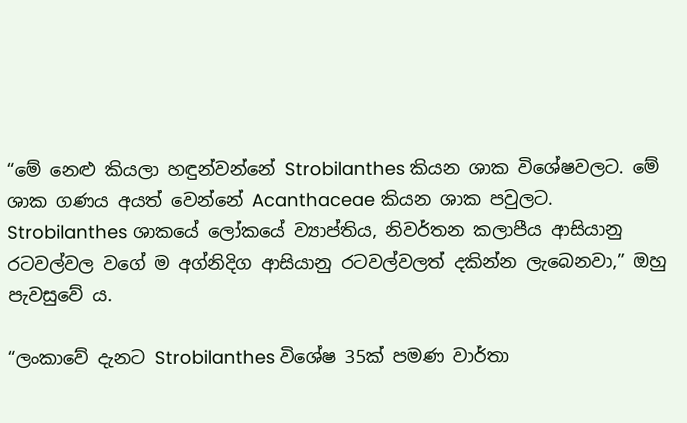“මේ නෙළු කියලා හඳුන්වන්නේ Strobilanthes කියන ශාක විශේෂවලට. මේ ශාක ගණය අයත් වෙන්නේ Acanthaceae කියන ශාක පවුලට. Strobilanthes ශාකයේ ලෝකයේ ව්‍යාප්තිය, නිවර්තන කලාපීය ආසියානු රටවල්වල වගේ ම අග්නිදිග ආසියානු රටවල්වලත් දකින්න ලැබෙනවා,” ඔහු පැවසුවේ ය.

“ලංකාවේ දැනට Strobilanthes විශේෂ 35ක් පමණ වාර්තා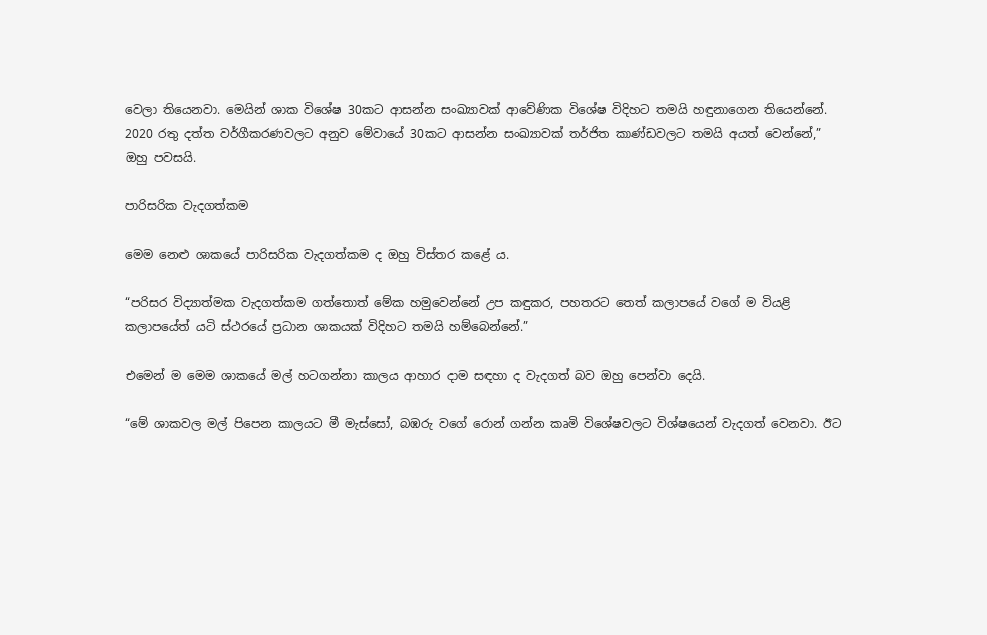වෙලා තියෙනවා. මෙයින් ශාක විශේෂ 30කට ආසන්න සංඛ්‍යාවක් ආවේණික විශේෂ විදිහට තමයි හඳුනාගෙන තියෙන්නේ. 2020 රතු දත්ත වර්ගීකරණවලට අනුව මේවායේ 30කට ආසන්න සංඛ්‍යාවක් තර්ජිත කාණ්ඩවලට තමයි අයත් වෙන්නේ,” ඔහු පවසයි.

පාරිසරික වැදගත්කම

මෙම නෙළු ශාකයේ පාරිසරික වැදගත්කම ද ඔහු විස්තර කළේ ය.

“පරිසර විද්‍යාත්මක වැදගත්කම ගත්තොත් මේක හමුවෙන්නේ උප කඳුකර, පහතරට තෙත් කලාපයේ වගේ ම වියළි කලාපයේත් යටි ස්ථරයේ ප්‍රධාන ශාකයක් විදිහට තමයි හම්බෙන්නේ.”

එමෙන් ම මෙම ශාකයේ මල් හටගන්නා කාලය ආහාර දාම සඳහා ද වැදගත් බව ඔහු පෙන්වා දෙයි.

“මේ ශාකවල මල් පිපෙන කාලයට මී මැස්සෝ, බඹරු වගේ රොන් ගන්න කෘමි විශේෂවලට විශ්ෂයෙන් වැදගත් වෙනවා. ඊට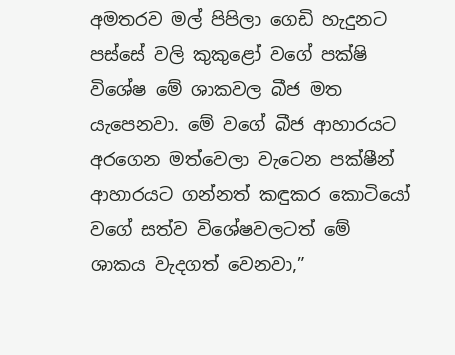අමතරව මල් පිපිලා ගෙඩි හැදුනට පස්සේ වලි කුකුළෝ වගේ පක්ෂි විශේෂ මේ ශාකවල බීජ මත යැපෙනවා. මේ වගේ බීජ ආහාරයට අරගෙන මත්වෙලා වැටෙන පක්ෂීන් ආහාරයට ගන්නත් කඳුකර කොටියෝ වගේ සත්ව විශේෂවලටත් මේ ශාකය වැදගත් වෙනවා,”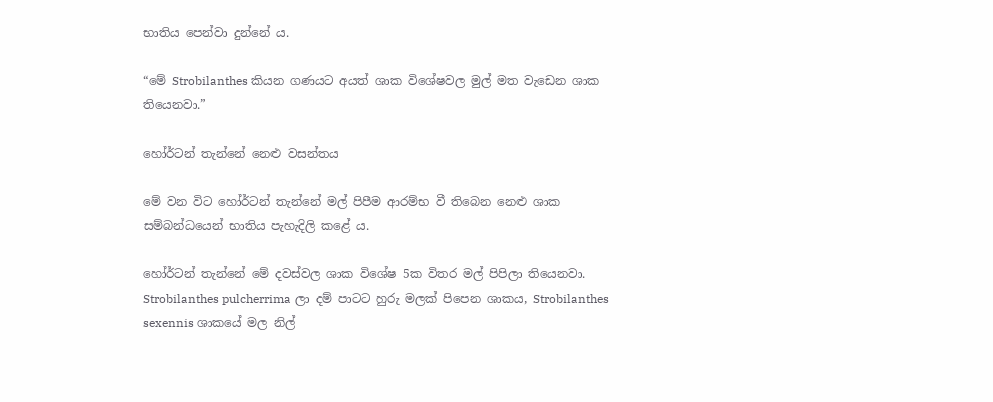භාතිය පෙන්වා දුන්නේ ය.

“මේ Strobilanthes කියන ගණයට අයත් ශාක විශේෂවල මුල් මත වැඩෙන ශාක තියෙනවා.”

හෝර්ටන් තැන්නේ නෙළු වසන්තය

මේ වන විට හෝර්ටන් තැන්නේ මල් පිපීම ආරම්භ වී තිබෙන නෙළු ශාක සම්බන්ධයෙන් භාතිය පැහැදිලි කළේ ය.

හෝර්ටන් තැන්නේ මේ දවස්වල ශාක විශේෂ 5ක විතර මල් පිපිලා තියෙනවා. Strobilanthes pulcherrima ලා දම් පාටට හුරු මලක් පිපෙන ශාකය, Strobilanthes sexennis ශාකයේ මල නිල්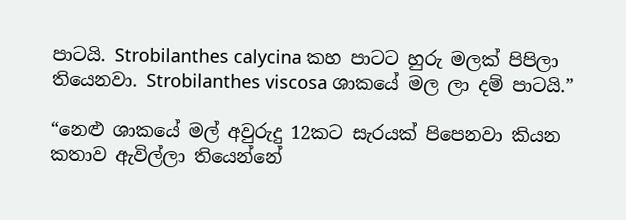පාටයි. Strobilanthes calycina කහ පාටට හුරු මලක් පිපිලා තියෙනවා. Strobilanthes viscosa ශාකයේ මල ලා දම් පාටයි.”

“නෙළු ශාකයේ මල් අවුරුදු 12කට සැරයක් පිපෙනවා කියන කතාව ඇවිල්ලා තියෙන්නේ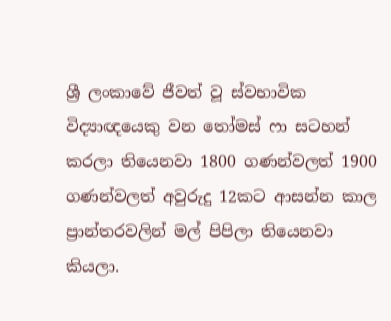ශ්‍රී ලංකාවේ ජීවත් වූ ස්වභාවික විද්‍යාඥයෙකු වන තෝමස් ෆා සටහන් කරලා තියෙනවා 1800 ගණන්වලත් 1900 ගණන්වලත් අවුරුදු 12කට ආසන්න කාල ප්‍රාන්තරවලින් මල් පිපිලා තියෙනවා කියලා.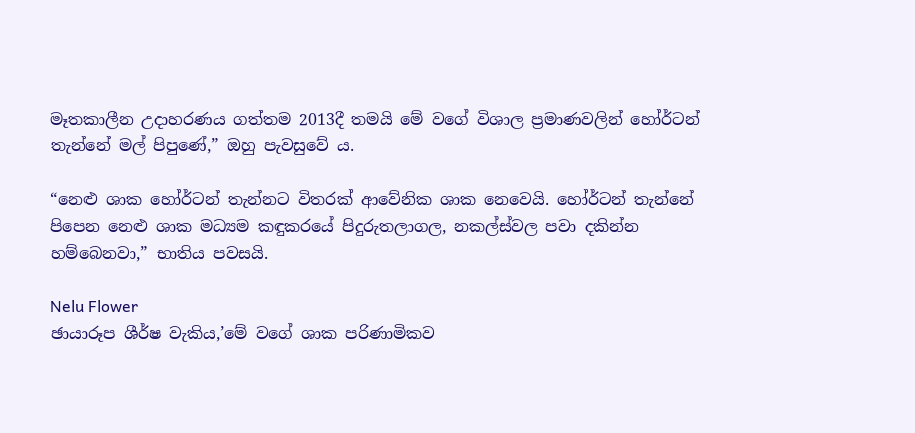මෑතකාලීන උදාහරණය ගත්තම 2013දී තමයි මේ වගේ විශාල ප්‍රමාණවලින් හෝර්ටන් තැන්නේ මල් පිපුණේ,” ඔහු පැවසුවේ ය.

“නෙළු ශාක හෝර්ටන් තැන්නට විතරක් ආවේනික ශාක නෙවෙයි. හෝර්ටන් තැන්නේ පිපෙන නෙළු ශාක මධ්‍යම කඳුකරයේ පිදුරුතලාගල, නකල්ස්වල පවා දකින්න හම්බෙනවා,” භාතිය පවසයි.

Nelu Flower
ඡායාරූප ශීර්ෂ වැකිය,’මේ වගේ ශාක පරිණාමිකව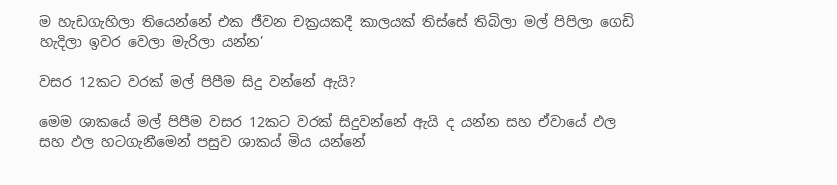ම හැඩගැහිලා තියෙන්නේ එක ජීවන චක්‍රයකදී කාලයක් තිස්සේ තිබිලා මල් පිපිලා ගෙඩි හැදිලා ඉවර වෙලා මැරිලා යන්න’

වසර 12කට වරක් මල් පිපීම සිදු වන්නේ ඇයි?

මෙම ශාකයේ මල් පිපීම වසර 12කට වරක් සිදුවන්නේ ඇයි ද යන්න සහ ඒවායේ ඵල සහ ඵල හටගැනීමෙන් පසුව ශාකය් මිය යන්නේ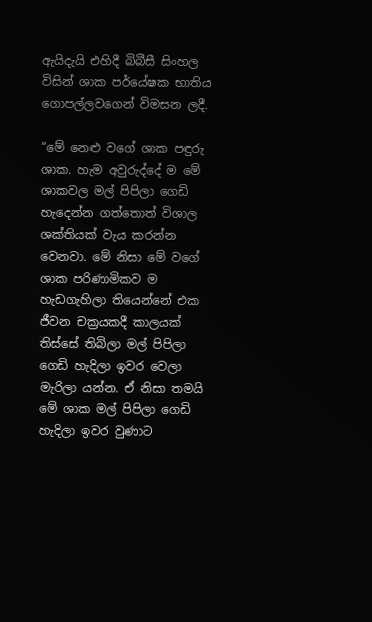ඇයිදැයි එහිදී බිබීසී සිංහල විසින් ශාක පර්යේෂක භාතිය ගොපල්ලවගෙන් විමසන ලදී.

“මේ නෙළු වගේ ශාක පඳුරු ශාක. හැම අවුරුද්දේ ම මේ ශාකවල මල් පිපිලා ගෙඩි හැදෙන්න ගත්තොත් විශාල ශක්තියක් වැය කරන්න වෙනවා. මේ නිසා මේ වගේ ශාක පරිණාමිකව ම හැඩගැහිලා තියෙන්නේ එක ජීවන චක්‍රයකදී කාලයක් තිස්සේ තිබිලා මල් පිපිලා ගෙඩි හැදිලා ඉවර වෙලා මැරිලා යන්න. ඒ නිසා තමයි මේ ශාක මල් පිපිලා ගෙඩි හැදිලා ඉවර වුණාට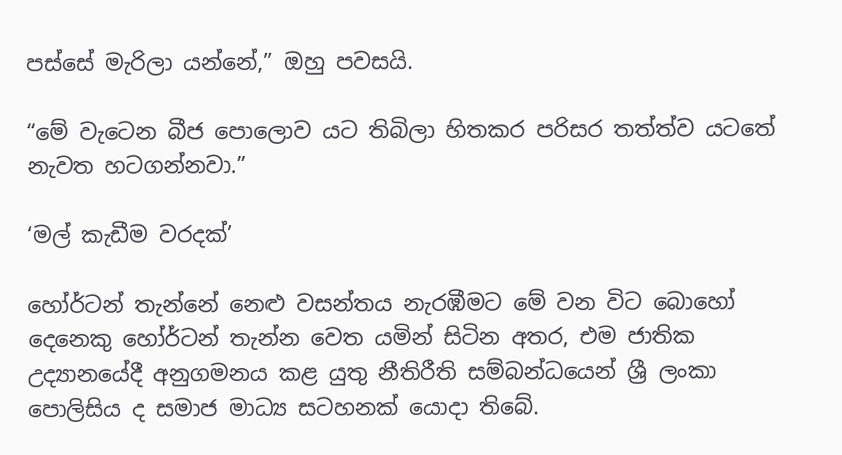පස්සේ මැරිලා යන්නේ,” ඔහු පවසයි.

“මේ වැටෙන බීජ පොලොව යට තිබිලා හිතකර පරිසර තත්ත්ව යටතේ නැවත හටගන්නවා.”

‘මල් කැඩීම වරදක්’

හෝර්ටන් තැන්නේ නෙළු වසන්තය නැරඹීමට මේ වන විට බොහෝ දෙනෙකු හෝර්ටන් තැන්න වෙත යමින් සිටින අතර, එම ජාතික උද්‍යානයේදී අනුගමනය කළ යුතු නීතිරීති සම්බන්ධයෙන් ශ්‍රී ලංකා පොලිසිය ද සමාජ මාධ්‍ය සටහනක් යොදා තිබේ.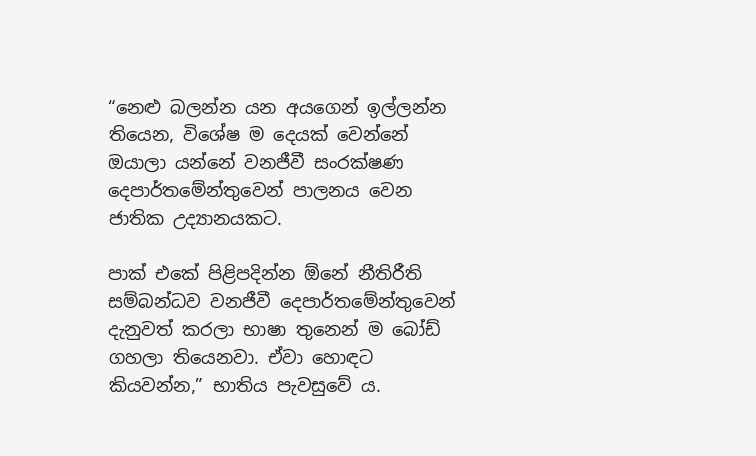“නෙළු බලන්න යන අයගෙන් ඉල්ලන්න තියෙන, විශේෂ ම දෙයක් වෙන්නේ ඔයාලා යන්නේ වනජීවී සංරක්ෂණ දෙපාර්තමේන්තුවෙන් පාලනය වෙන ජාතික උද්‍යානයකට.

පාක් එකේ පිළිපදින්න ඕනේ නීතිරීති සම්බන්ධව වනජීවී දෙපාර්තමේන්තුවෙන් දැනුවත් කරලා භාෂා තුනෙන් ම බෝඩ් ගහලා තියෙනවා. ඒවා හොඳට කියවන්න,” භාතිය පැවසුවේ ය.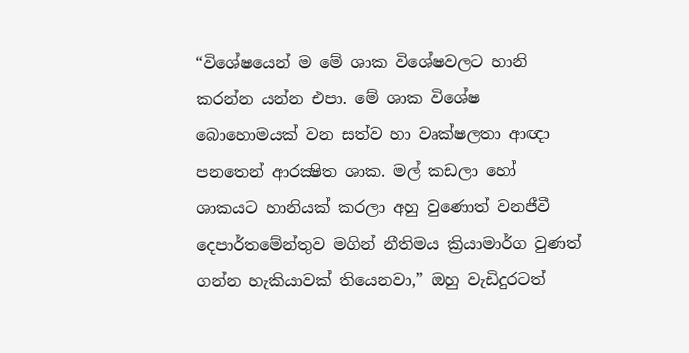“විශේෂයෙන් ම මේ ශාක විශේෂවලට හානි කරන්න යන්න එපා. මේ ශාක විශේෂ බොහොමයක් වන සත්ව හා වෘක්ෂලතා ආඥා පනතෙන් ආරක්‍ෂිත ශාක. මල් කඩලා හෝ ශාකයට හානියක් කරලා අහු වුණොත් වනජීවී දෙපාර්තමේන්තුව මගින් නීතිමය ක්‍රියාමාර්ග වුණත් ගන්න හැකියාවක් තියෙනවා,” ඔහු වැඩිදුරටත්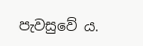පැවසුවේ ය.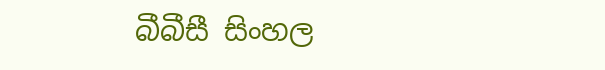බීබීසී සිංහල